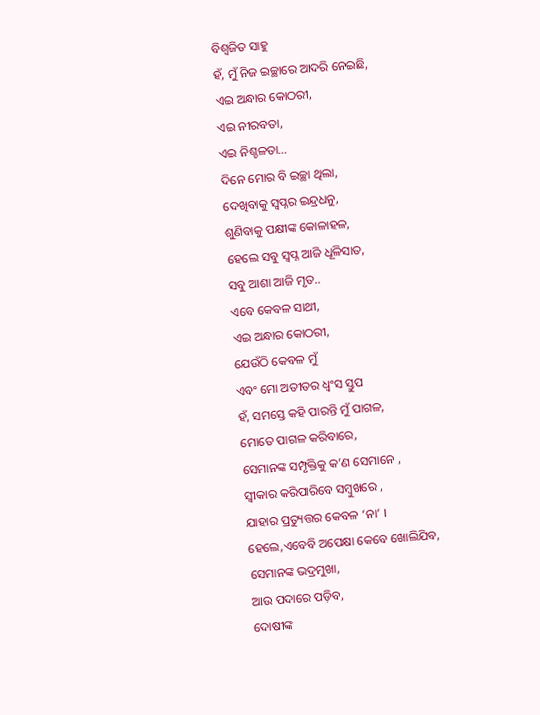ବିଶ୍ୱଜିତ ସାହୁ
ହଁ, ମୁଁ ନିଜ ଇଚ୍ଛାରେ ଆଦରି ନେଇଛି,
ଏଇ ଅନ୍ଧାର କୋଠରୀ,
ଏଇ ନୀରବତା,
ଏଇ ନିଶ୍ଚଳତା…
ଦିନେ ମୋର ବି ଇଚ୍ଛା ଥିଲା,
ଦେଖିବାକୁ ସ୍ବପ୍ନର ଇନ୍ଦ୍ରଧନୁ,
ଶୁଣିବାକୁ ପକ୍ଷୀଙ୍କ କୋଳାହଳ,
ହେଲେ ସବୁ ସ୍ବପ୍ନ ଆଜି ଧୂଳିସାତ,
ସବୁ ଆଶା ଆଜି ମୃତ..
ଏବେ କେବଳ ସାଥୀ,
ଏଇ ଅନ୍ଧାର କୋଠରୀ,
ଯେଉଁଠି କେବଳ ମୁଁ
ଏବଂ ମୋ ଅତୀତର ଧ୍ବଂସ ସ୍ତୁପ
ହଁ, ସମସ୍ତେ କହି ପାରନ୍ତି ମୁଁ ପାଗଳ,
ମୋତେ ପାଗଳ କରିବାରେ,
ସେମାନଙ୍କ ସମ୍ପୃକ୍ତିକୁ କ’ଣ ସେମାନେ ,
ସ୍ବୀକାର କରିପାରିବେ ସମ୍ବୁଖରେ ,
ଯାହାର ପ୍ରତ୍ୟୁତ୍ତର କେବଳ ‘ନା’ ।
ହେଲେ,ଏବେବି ଅପେକ୍ଷା କେବେ ଖୋଲିଯିବ,
ସେମାନଙ୍କ ଭଦ୍ରମୁଖା,
ଆଉ ପଦାରେ ପଡ଼ିବ,
ଦୋଷୀଙ୍କ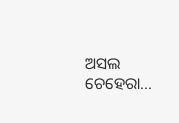ଅସଲ ଚେହେରା…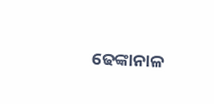ଢେଙ୍କାନାଳ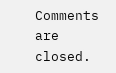Comments are closed.